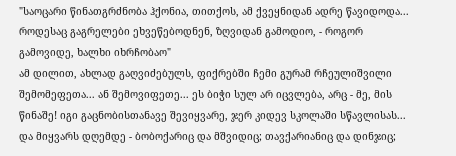"საოცარი წინათგრძნობა ჰქონია, თითქოს, ამ ქვეყნიდან ადრე წავიდოდა... როდესაც გაგრელები ეხვეწებოდნენ, ზღვიდან გამოდიო, - როგორ გამოვიდე, ხალხი იხრჩობაო"
ამ დილით, ახლად გაღვიძებულს, ფიქრებში ჩემი გურამ რჩეულიშვილი შემომეფეთა... ან შემოვიფეთე... ეს ბიჭი სულ არ იცვლება, არც - მე, მის წინაშე! იგი გაცნობისთანავე შევიყვარე, ჯერ კიდევ სკოლაში სწავლისას...
და მიყვარს დღემდე - ბობოქარიც და მშვიდიც; თავქარიანიც და დინჯიც;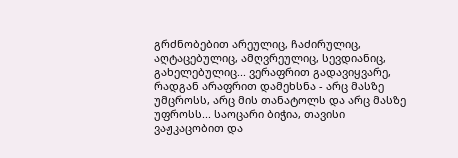გრძნობებით არეულიც, ჩაძირულიც, აღტაცებულიც, ამღვრეულიც, სევდიანიც, გახელებულიც... ვერაფრით გადავიყვარე, რადგან არაფრით დამეხსნა - არც მასზე უმცროსს, არც მის თანატოლს და არც მასზე უფროსს... საოცარი ბიჭია, თავისი ვაჟკაცობით და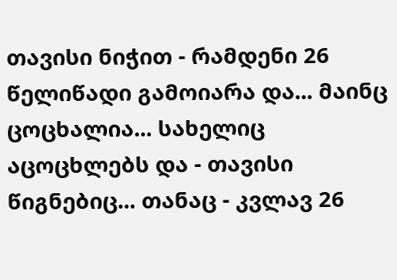თავისი ნიჭით - რამდენი 26 წელიწადი გამოიარა და... მაინც ცოცხალია... სახელიც აცოცხლებს და - თავისი წიგნებიც... თანაც - კვლავ 26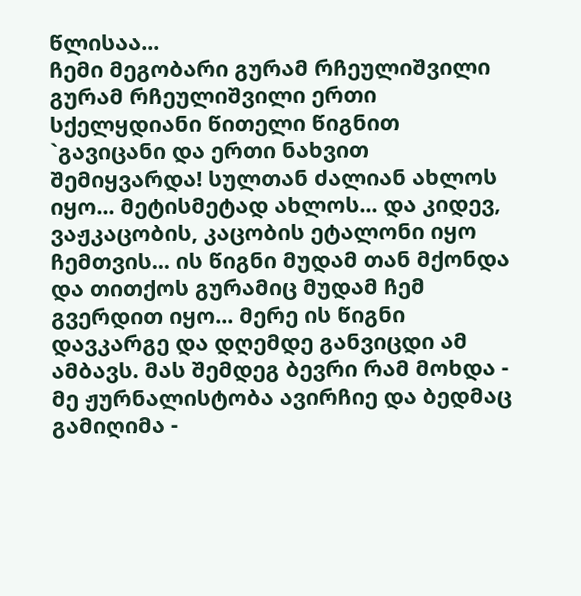წლისაა...
ჩემი მეგობარი გურამ რჩეულიშვილი
გურამ რჩეულიშვილი ერთი სქელყდიანი წითელი წიგნით `გავიცანი და ერთი ნახვით შემიყვარდა! სულთან ძალიან ახლოს იყო... მეტისმეტად ახლოს... და კიდევ, ვაჟკაცობის, კაცობის ეტალონი იყო ჩემთვის... ის წიგნი მუდამ თან მქონდა და თითქოს გურამიც მუდამ ჩემ გვერდით იყო... მერე ის წიგნი დავკარგე და დღემდე განვიცდი ამ ამბავს. მას შემდეგ ბევრი რამ მოხდა - მე ჟურნალისტობა ავირჩიე და ბედმაც გამიღიმა -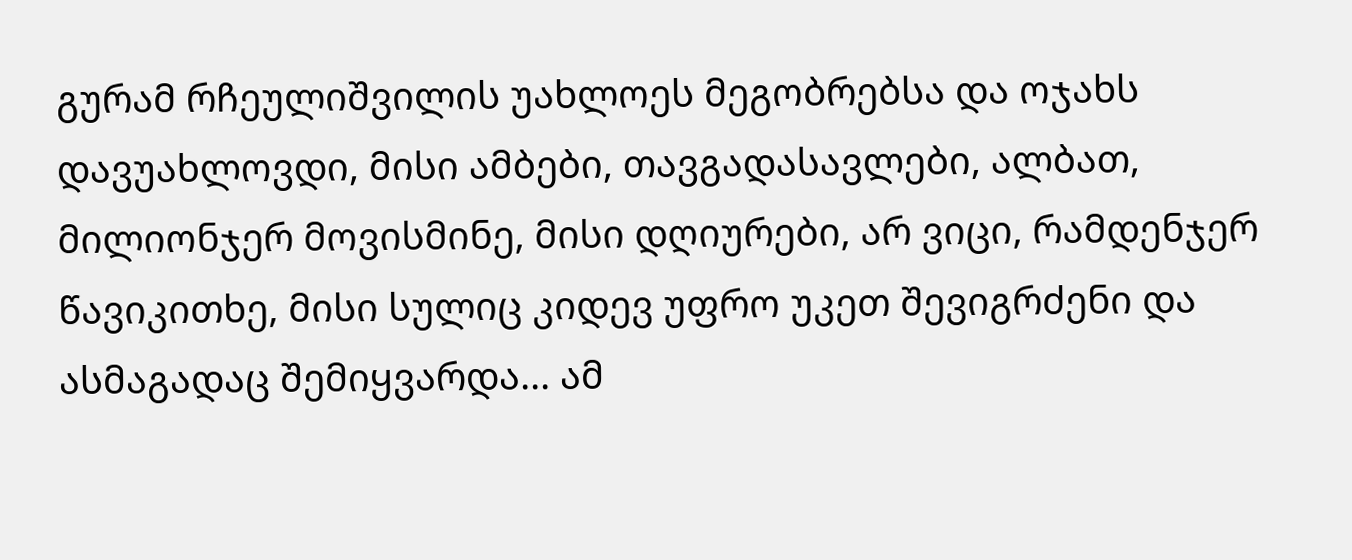გურამ რჩეულიშვილის უახლოეს მეგობრებსა და ოჯახს დავუახლოვდი, მისი ამბები, თავგადასავლები, ალბათ, მილიონჯერ მოვისმინე, მისი დღიურები, არ ვიცი, რამდენჯერ წავიკითხე, მისი სულიც კიდევ უფრო უკეთ შევიგრძენი და ასმაგადაც შემიყვარდა... ამ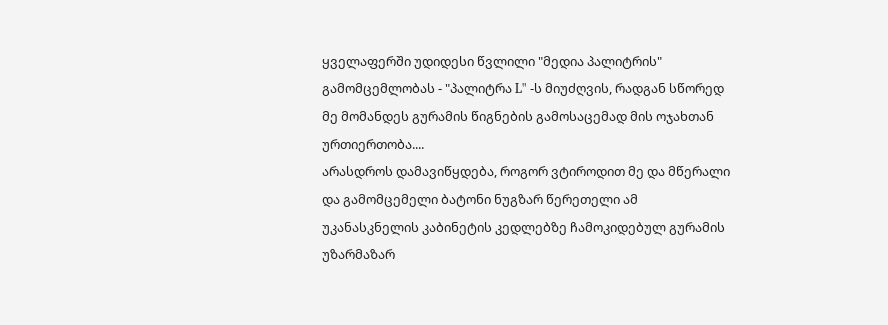ყველაფერში უდიდესი წვლილი "მედია პალიტრის" გამომცემლობას - "პალიტრა L" -ს მიუძღვის, რადგან სწორედ მე მომანდეს გურამის წიგნების გამოსაცემად მის ოჯახთან ურთიერთობა....
არასდროს დამავიწყდება, როგორ ვტიროდით მე და მწერალი და გამომცემელი ბატონი ნუგზარ წერეთელი ამ უკანასკნელის კაბინეტის კედლებზე ჩამოკიდებულ გურამის უზარმაზარ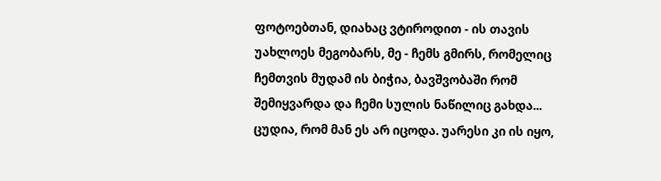ფოტოებთან, დიახაც ვტიროდით - ის თავის უახლოეს მეგობარს, მე - ჩემს გმირს, რომელიც ჩემთვის მუდამ ის ბიჭია, ბავშვობაში რომ შემიყვარდა და ჩემი სულის ნაწილიც გახდა... ცუდია, რომ მან ეს არ იცოდა. უარესი კი ის იყო,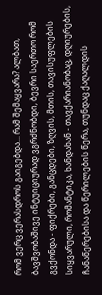რომ ვერც ვერასდროს გაიგებდა... რამ შემაყვარა? ალბათ, ბავშვობაშივე ინტუიციურად ვგრძნობდი, ბევრი საერთო რომ გვქონდა - ფიქრები, განცდები, ზღვის, მთის, თავისუფლების სიყვარული, რომანტიკა, ხანდახან - თავქარიანობაც, დღიურების, ჩანაწერებისა და წერილების წერა, თუნდაც ქაღალდის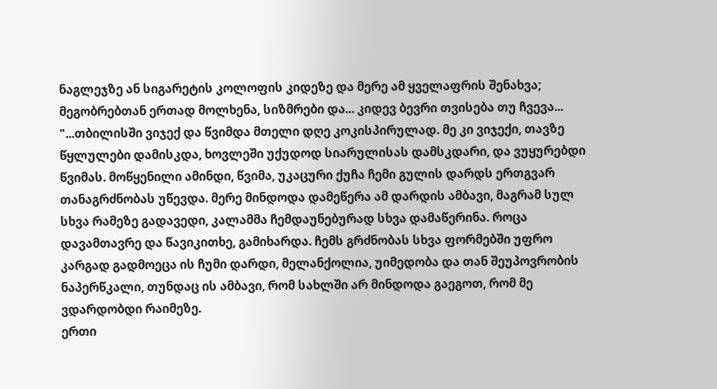ნაგლეჯზე ან სიგარეტის კოლოფის კიდეზე და მერე ამ ყველაფრის შენახვა; მეგობრებთან ერთად მოლხენა, სიზმრები და... კიდევ ბევრი თვისება თუ ჩვევა...
"...თბილისში ვიჯექ და წვიმდა მთელი დღე კოკისპირულად. მე კი ვიჯექი, თავზე წყლულები დამისკდა, ხოვლეში უქუდოდ სიარულისას დამსკდარი, და ვუყურებდი წვიმას. მოწყენილი ამინდი, წვიმა, უკაცური ქუჩა ჩემი გულის დარდს ერთგვარ თანაგრძნობას უწევდა. მერე მინდოდა დამეწერა ამ დარდის ამბავი, მაგრამ სულ სხვა რამეზე გადავედი, კალამმა ჩემდაუნებურად სხვა დამაწერინა. როცა დავამთავრე და წავიკითხე, გამიხარდა. ჩემს გრძნობას სხვა ფორმებში უფრო კარგად გადმოეცა ის ჩუმი დარდი, მელანქოლია, უიმედობა და თან შეუპოვრობის ნაპერწკალი, თუნდაც ის ამბავი, რომ სახლში არ მინდოდა გაეგოთ, რომ მე ვდარდობდი რაიმეზე.
ერთი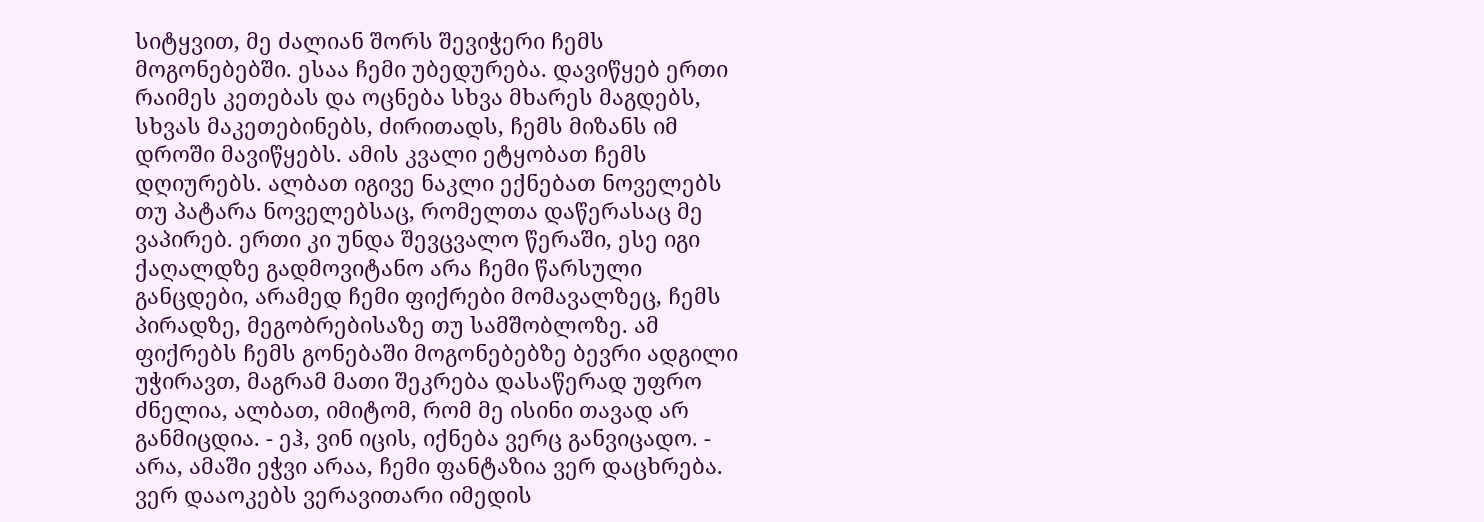სიტყვით, მე ძალიან შორს შევიჭერი ჩემს მოგონებებში. ესაა ჩემი უბედურება. დავიწყებ ერთი რაიმეს კეთებას და ოცნება სხვა მხარეს მაგდებს, სხვას მაკეთებინებს, ძირითადს, ჩემს მიზანს იმ დროში მავიწყებს. ამის კვალი ეტყობათ ჩემს დღიურებს. ალბათ იგივე ნაკლი ექნებათ ნოველებს თუ პატარა ნოველებსაც, რომელთა დაწერასაც მე ვაპირებ. ერთი კი უნდა შევცვალო წერაში, ესე იგი ქაღალდზე გადმოვიტანო არა ჩემი წარსული განცდები, არამედ ჩემი ფიქრები მომავალზეც, ჩემს პირადზე, მეგობრებისაზე თუ სამშობლოზე. ამ ფიქრებს ჩემს გონებაში მოგონებებზე ბევრი ადგილი უჭირავთ, მაგრამ მათი შეკრება დასაწერად უფრო ძნელია, ალბათ, იმიტომ, რომ მე ისინი თავად არ განმიცდია. - ეჰ, ვინ იცის, იქნება ვერც განვიცადო. - არა, ამაში ეჭვი არაა, ჩემი ფანტაზია ვერ დაცხრება. ვერ დააოკებს ვერავითარი იმედის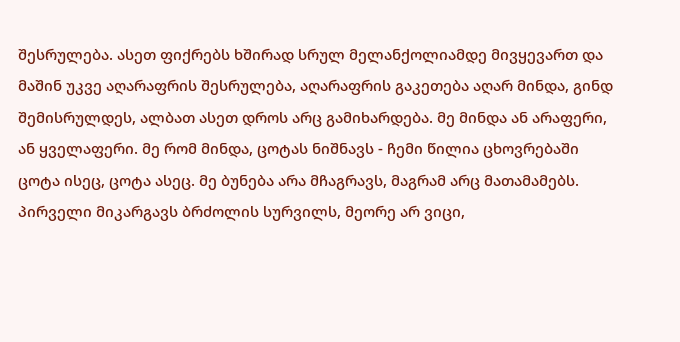შესრულება. ასეთ ფიქრებს ხშირად სრულ მელანქოლიამდე მივყევართ და მაშინ უკვე აღარაფრის შესრულება, აღარაფრის გაკეთება აღარ მინდა, გინდ შემისრულდეს, ალბათ ასეთ დროს არც გამიხარდება. მე მინდა ან არაფერი, ან ყველაფერი. მე რომ მინდა, ცოტას ნიშნავს - ჩემი წილია ცხოვრებაში ცოტა ისეც, ცოტა ასეც. მე ბუნება არა მჩაგრავს, მაგრამ არც მათამამებს. პირველი მიკარგავს ბრძოლის სურვილს, მეორე არ ვიცი,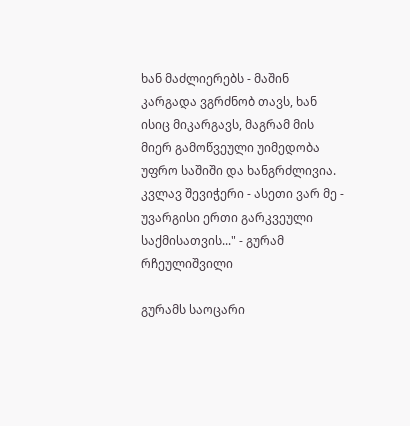ხან მაძლიერებს - მაშინ კარგადა ვგრძნობ თავს, ხან ისიც მიკარგავს, მაგრამ მის მიერ გამოწვეული უიმედობა უფრო საშიში და ხანგრძლივია. კვლავ შევიჭერი - ასეთი ვარ მე - უვარგისი ერთი გარკვეული საქმისათვის..." - გურამ რჩეულიშვილი

გურამს საოცარი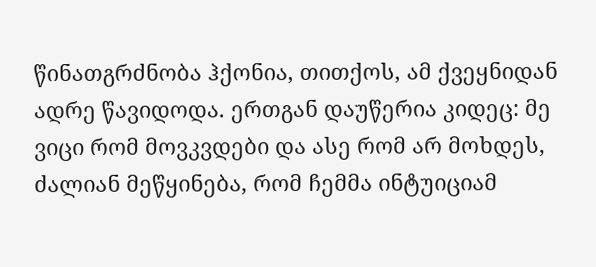წინათგრძნობა ჰქონია, თითქოს, ამ ქვეყნიდან ადრე წავიდოდა. ერთგან დაუწერია კიდეც: მე ვიცი რომ მოვკვდები და ასე რომ არ მოხდეს, ძალიან მეწყინება, რომ ჩემმა ინტუიციამ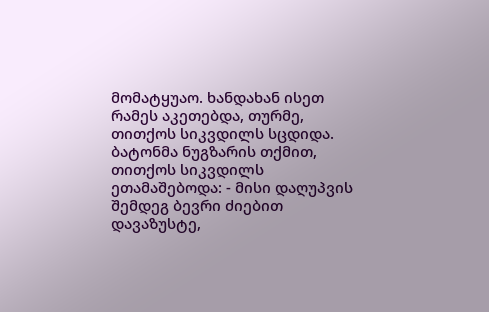მომატყუაო. ხანდახან ისეთ რამეს აკეთებდა, თურმე, თითქოს სიკვდილს სცდიდა. ბატონმა ნუგზარის თქმით, თითქოს სიკვდილს ეთამაშებოდა: - მისი დაღუპვის შემდეგ ბევრი ძიებით დავაზუსტე,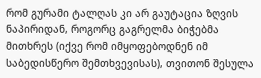რომ გურამი ტალღას კი არ გაუტაცია ზღვის ნაპირიდან, როგორც გაგრელმა ბიჭებმა მითხრეს (იქვე რომ იმყოფებოდნენ იმ საბედისწერო შემთხვევისას), თვითონ შესულა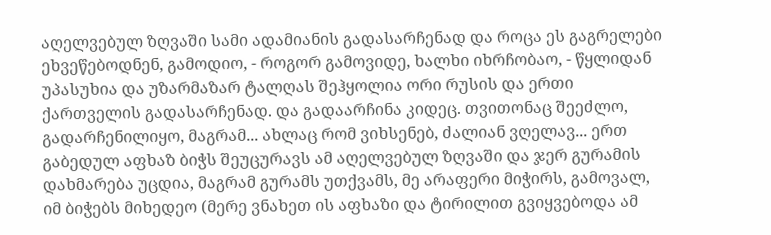აღელვებულ ზღვაში სამი ადამიანის გადასარჩენად და როცა ეს გაგრელები ეხვეწებოდნენ, გამოდიო, - როგორ გამოვიდე, ხალხი იხრჩობაო, - წყლიდან უპასუხია და უზარმაზარ ტალღას შეჰყოლია ორი რუსის და ერთი ქართველის გადასარჩენად. და გადაარჩინა კიდეც. თვითონაც შეეძლო, გადარჩენილიყო, მაგრამ... ახლაც რომ ვიხსენებ, ძალიან ვღელავ... ერთ გაბედულ აფხაზ ბიჭს შეუცურავს ამ აღელვებულ ზღვაში და ჯერ გურამის დახმარება უცდია, მაგრამ გურამს უთქვამს, მე არაფერი მიჭირს, გამოვალ, იმ ბიჭებს მიხედეო (მერე ვნახეთ ის აფხაზი და ტირილით გვიყვებოდა ამ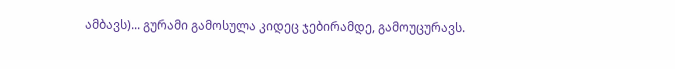ამბავს)... გურამი გამოსულა კიდეც ჯებირამდე, გამოუცურავს.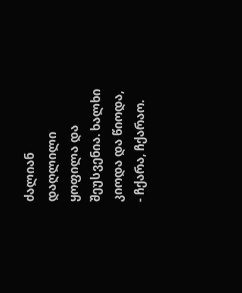ძალიან დაღლილი ყოფილა და შეუსვენია. ხალხი კიოდა და წიოდა, - ჩქარა, ჩქარაო.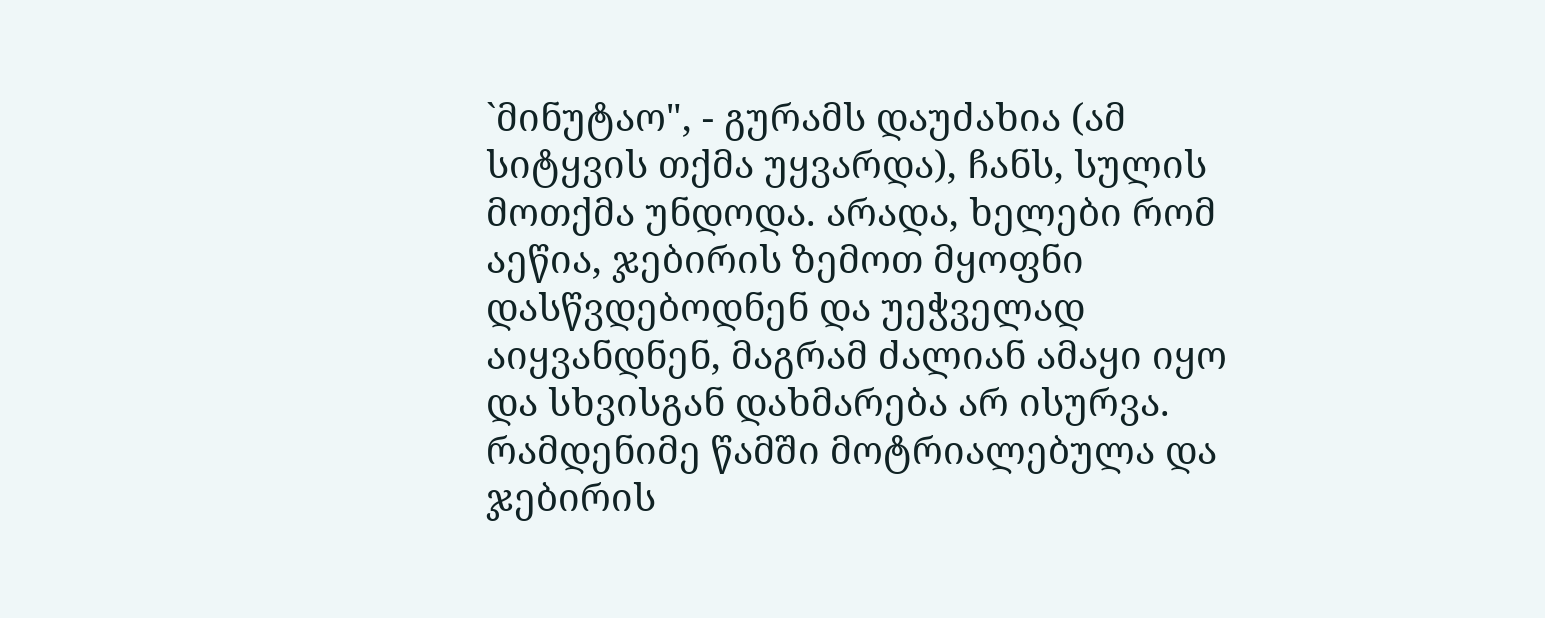`მინუტაო", - გურამს დაუძახია (ამ სიტყვის თქმა უყვარდა), ჩანს, სულის მოთქმა უნდოდა. არადა, ხელები რომ აეწია, ჯებირის ზემოთ მყოფნი დასწვდებოდნენ და უეჭველად აიყვანდნენ, მაგრამ ძალიან ამაყი იყო და სხვისგან დახმარება არ ისურვა. რამდენიმე წამში მოტრიალებულა და ჯებირის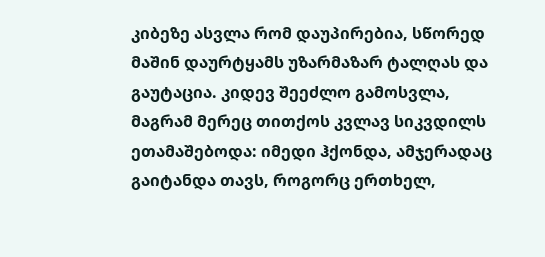კიბეზე ასვლა რომ დაუპირებია, სწორედ მაშინ დაურტყამს უზარმაზარ ტალღას და გაუტაცია. კიდევ შეეძლო გამოსვლა, მაგრამ მერეც თითქოს კვლავ სიკვდილს ეთამაშებოდა: იმედი ჰქონდა, ამჯერადაც გაიტანდა თავს, როგორც ერთხელ,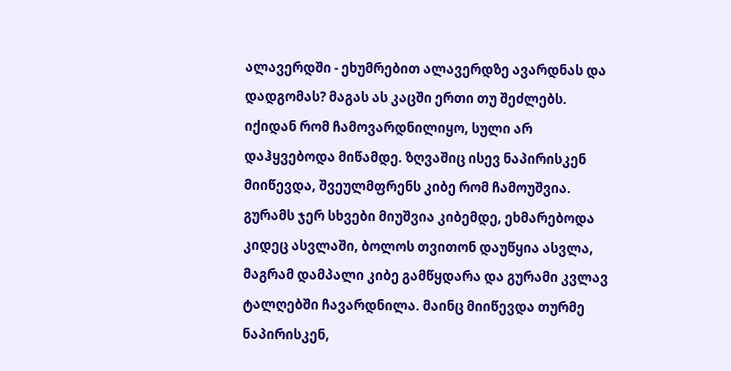ალავერდში - ეხუმრებით ალავერდზე ავარდნას და დადგომას? მაგას ას კაცში ერთი თუ შეძლებს. იქიდან რომ ჩამოვარდნილიყო, სული არ დაჰყვებოდა მიწამდე. ზღვაშიც ისევ ნაპირისკენ მიიწევდა, შვეულმფრენს კიბე რომ ჩამოუშვია. გურამს ჯერ სხვები მიუშვია კიბემდე, ეხმარებოდა კიდეც ასვლაში, ბოლოს თვითონ დაუწყია ასვლა, მაგრამ დამპალი კიბე გამწყდარა და გურამი კვლავ ტალღებში ჩავარდნილა. მაინც მიიწევდა თურმე ნაპირისკენ,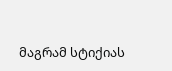მაგრამ სტიქიას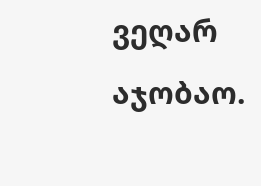ვეღარ აჯობაო.